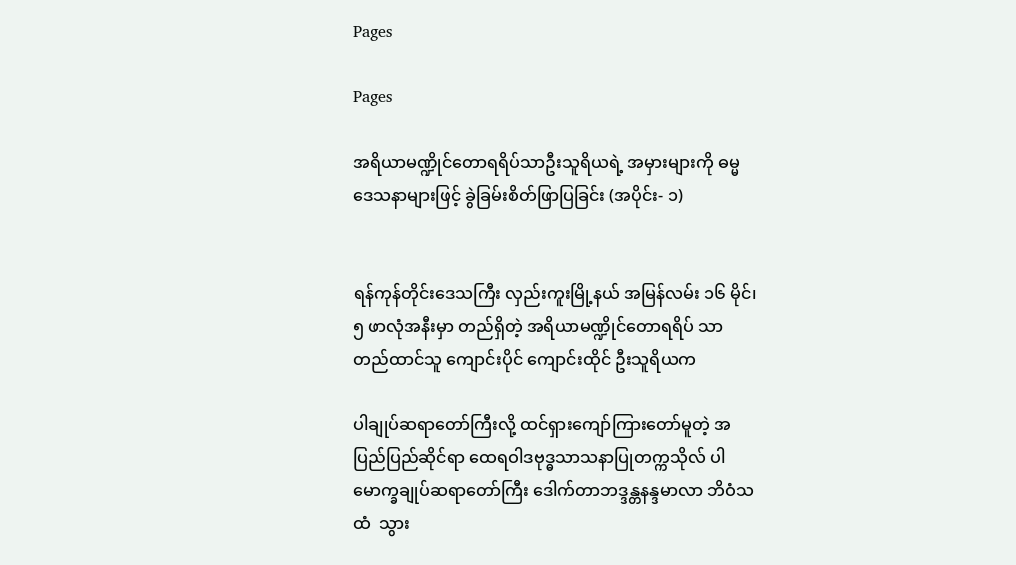Pages

Pages

အရိယာမဏ္ဍိုင်တောရရိပ်သာဦးသူရိယရဲ့ အမှားများကို ဓမ္မဒေသနာများဖြင့် ခွဲခြမ်းစိတ်ဖြာပြခြင်း (အပိုင်း- ၁)


ရန်ကုန်တိုင်းဒေသကြီး လှည်းကူးမြို့နယ် အမြန်လမ်း ၁၆ မိုင်၊ ၅ ဖာလုံအနီးမှာ တည်ရှိတဲ့ အရိယာမဏ္ဍိုင်တောရရိပ် သာ တည်ထာင်သူ ကျောင်းပိုင် ကျောင်းထိုင် ဦးသူရိယက

ပါချုပ်ဆရာတော်ကြီးလို့ ထင်ရှားကျော်ကြားတော်မူတဲ့ အပြည်ပြည်ဆိုင်ရာ ထေရဝါဒဗုဒ္ဓသာသနာပြုတက္ကသိုလ် ပါမောက္ခချုပ်ဆရာတော်ကြီး ဒေါက်တာဘဒ္ဒန္တနန္ဒမာလာ ဘိဝံသထံ  သွား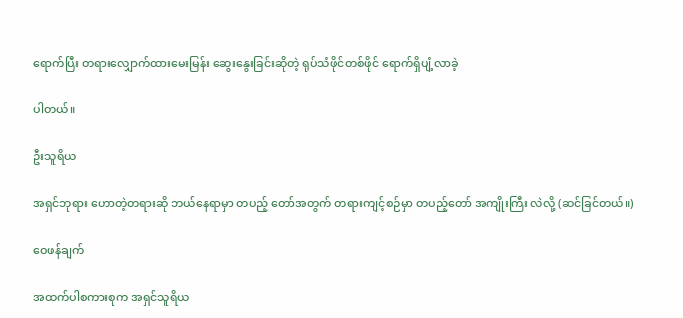ရောက်ပြီး တရားလျှောက်ထားမေးမြန်း ဆွေးနွေးခြင်းဆိုတဲ့ ရုပ်သံဖိုင်တစ်ဖိုင် ရောက်ရှိပျံ့လာခဲ့

ပါတယ်။

ဦးသူရိယ

အရှင်ဘုရား ဟောတဲ့တရားဆို ဘယ်နေရာမှာ တပည့် တော်အတွက် တရားကျင့်စဉ်မှာ တပည့်တော် အကျိုးကြီး လဲလို့ (ဆင်ခြင်တယ်။)

ဝေဖန်ချက်

အထက်ပါစကားစုက အရှင်သူရိယ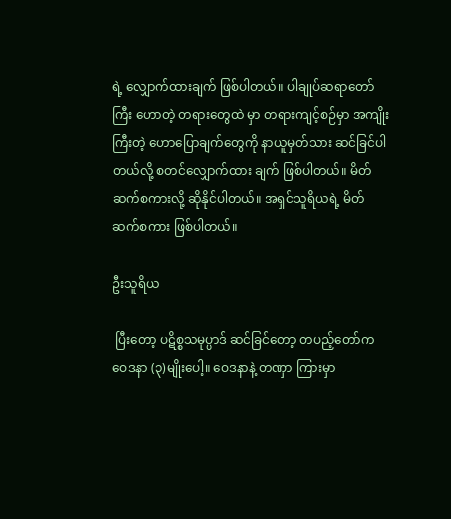ရဲ့ လျှောက်ထားချက် ဖြစ်ပါတယ်။ ပါချုပ်ဆရာတော်ကြီး ဟောတဲ့ တရားတွေထဲ မှာ တရားကျင့်စဉ်မှာ အကျိုးကြီးတဲ့ ဟောပြောချက်တွေကို နာယူမှတ်သား ဆင်ခြင်ပါတယ်လို့ စတင်လျှောက်ထား ချက် ဖြစ်ပါတယ်။ မိတ်ဆက်စကားလို့ ဆိုနိုင်ပါတယ်။ အရှင်သူရိယရဲ့ မိတ်ဆက်စကား ဖြစ်ပါတယ်။

ဦးသူရိယ

 ပြီးတော့ ပဋိစ္စသမုပ္ပာဒ် ဆင်ခြင်တော့ တပည့်တော်က ဝေဒနာ (၃)မျိုးပေါ့။ ဝေဒနာနဲ့ တဏှာ ကြားမှာ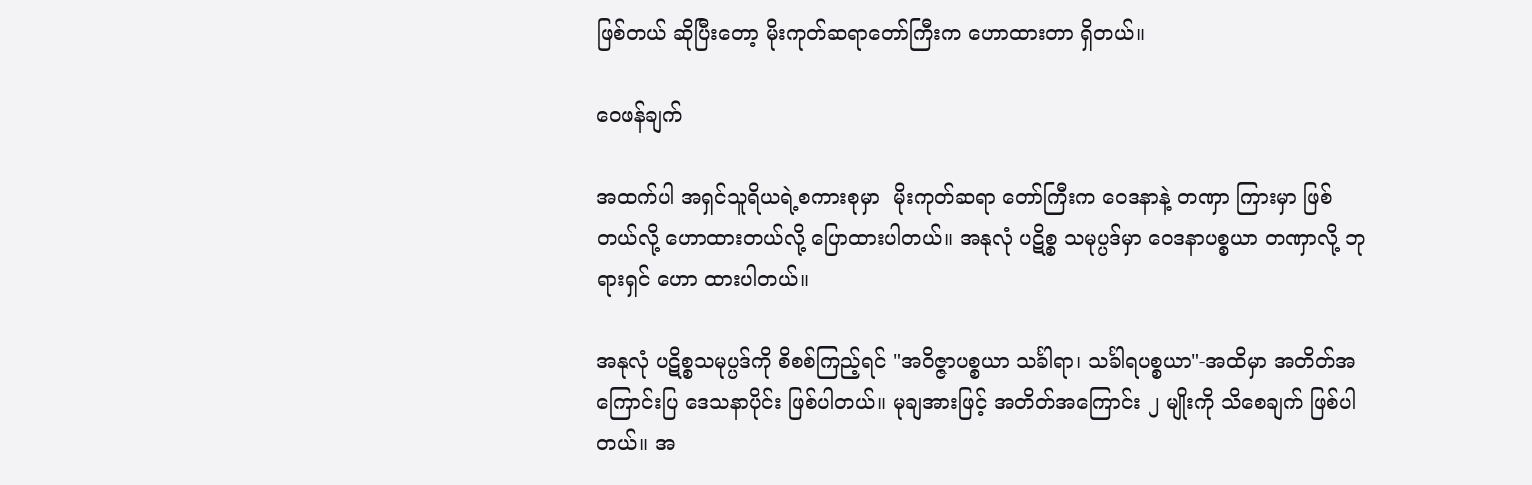ဖြစ်တယ် ဆိုပြီးတော့ မိုးကုတ်ဆရာတော်ကြီးက ဟောထားတာ ရှိတယ်။

ဝေဖန်ချက်

အထက်ပါ အရှင်သူရိယရဲ့စကားစုမှာ  မိုးကုတ်ဆရာ တော်ကြီးက ဝေဒနာနဲ့ တဏှာ ကြားမှာ ဖြစ်တယ်လို့ ဟောထားတယ်လို့ ပြောထားပါတယ်။ အနုလုံ ပဋိစ္စ သမုပ္ပဒ်မှာ ဝေဒနာပစ္စယာ တဏှာလို့ ဘုရားရှင် ဟော ထားပါတယ်။

အနုလုံ ပဋိစ္စသမုပ္ပဒ်ကို စိစစ်ကြည့်ရင် "အဝိဇ္ဇာပစ္စယာ သင်္ခါရာ၊ သင်္ခါရပစ္စယာ"-အထိမှာ အတိတ်အကြောင်းပြ ဒေသနာပိုင်း ဖြစ်ပါတယ်။ မုချအားဖြင့် အတိတ်အကြောင်း ၂ မျိုးကို သိစေချက် ဖြစ်ပါတယ်။ အ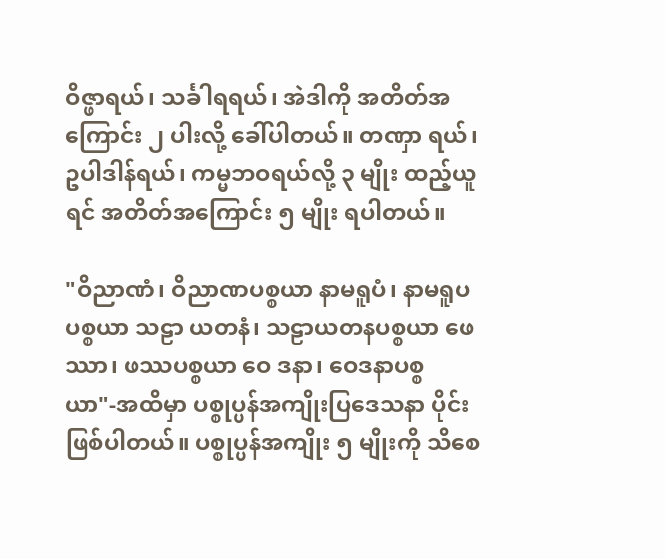ဝိဇ္ဖာရယ်၊ သင်္ခါရရယ်၊ အဲဒါကို အတိတ်အကြောင်း ၂ ပါးလို့ ခေါ်ပါတယ်။ တဏှာ ရယ်၊ ဥပါဒါန်ရယ်၊ ကမ္မဘဝရယ်လို့ ၃ မျိုး ထည့်ယူရင် အတိတ်အကြောင်း ၅ မျိုး ရပါတယ်။

"ဝိညာဏံ၊ ဝိညာဏပစ္စယာ နာမရူပံ၊ နာမရူပပစ္စယာ သဠာ ယတနံ၊ သဠာယတနပစ္စယာ ဖေဿာ၊ ဖဿပစ္စယာ ဝေ ဒနာ၊ ဝေဒနာပစ္စယာ"-အထိမှာ ပစ္စုပ္ပန်အကျိုးပြဒေသနာ ပိုင်း ဖြစ်ပါတယ်။ ပစ္စုပ္ပန်အကျိုး ၅ မျိုးကို သိစေ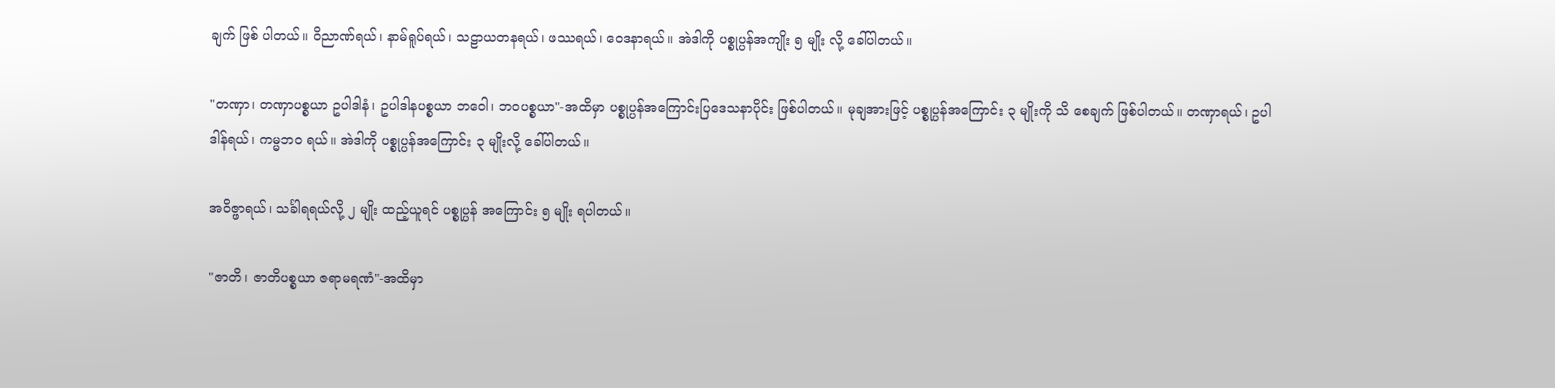ချက် ဖြစ် ပါတယ်။ ဝိညာဏ်ရယ်၊ နာမ်ရူပ်ရယ်၊ သဠာယတနရယ်၊ ဖဿရယ်၊ ဝေဒနာရယ်။ အဲဒါကို ပစ္စုပ္ပန်အကျိုး ၅ မျိုး လို့ ခေါ်ပါတယ်။

"တဏှာ၊ တဏှာပစ္စယာ ဥပါဒါနံ၊ ဥပါဒါနပစ္စယာ ဘဝေါ၊ ဘဝပစ္စယာ"-အထိမှာ ပစ္စုပ္ပန်အကြောင်းပြဒေသနာပိုင်း ဖြစ်ပါတယ်။ မုချအားဖြင့် ပစ္စုပ္ပန်အကြောင်း ၃ မျိုးကို သိ စေချက် ဖြစ်ပါတယ်။ တဏှာရယ်၊ ဥပါဒါန်ရယ်၊ ကမ္မဘဝ ရယ်။ အဲဒါကို ပစ္စုပ္ပန်အကြောင်း ၃ မျိုးလို့ ခေါ်ပါတယ်။

အဝိဇ္ဖာရယ်၊ သင်္ခါရရယ်လို့ ၂ မျိုး ထည့်ယူရင် ပစ္စုပ္ပန် အကြောင်း ၅ မျိုး ရပါတယ်။

"ဇာတိ၊ ဇာတိပစ္စယာ ဇရာမရဏံ"-အထိမှာ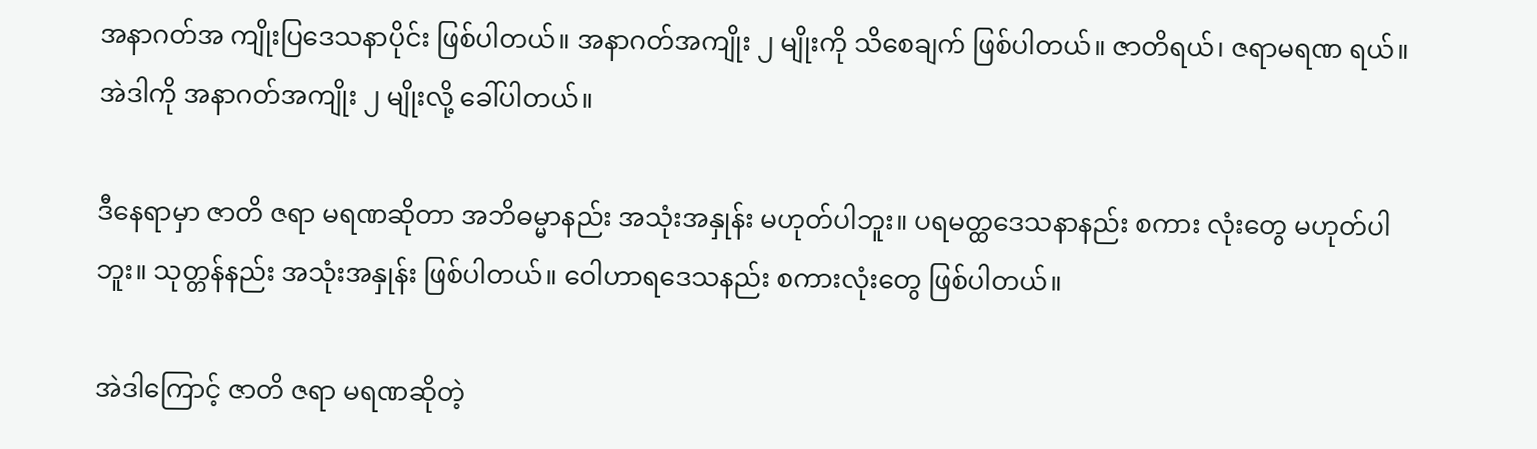အနာဂတ်အ ကျိုးပြဒေသနာပိုင်း ဖြစ်ပါတယ်။ အနာဂတ်အကျိုး ၂ မျိုးကို သိစေချက် ဖြစ်ပါတယ်။ ဇာတိရယ်၊ ဇရာမရဏ ရယ်။ အဲဒါကို အနာဂတ်အကျိုး ၂ မျိုးလို့ ခေါ်ပါတယ်။

ဒီနေရာမှာ ဇာတိ ဇရာ မရဏဆိုတာ အဘိဓမ္မာနည်း အသုံးအနှုန်း မဟုတ်ပါဘူး။ ပရမတ္ထဒေသနာနည်း စကား လုံးတွေ မဟုတ်ပါဘူး။ သုတ္တန်နည်း အသုံးအနှုန်း ဖြစ်ပါတယ်။ ဝေါဟာရဒေသနည်း စကားလုံးတွေ ဖြစ်ပါတယ်။

အဲဒါကြောင့် ဇာတိ ဇရာ မရဏဆိုတဲ့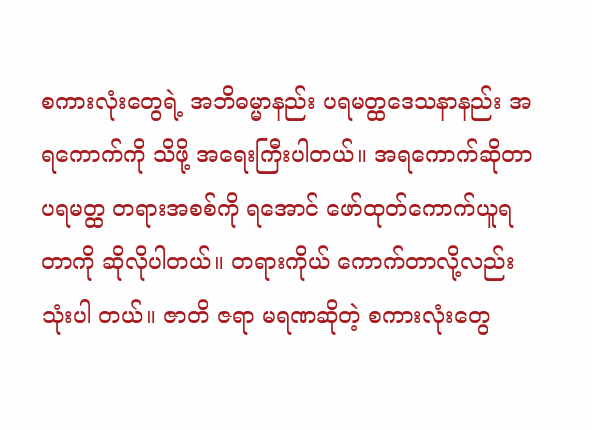စကားလုံးတွေရဲ့ အဘိဓမ္မာနည်း ပရမတ္ထဒေသနာနည်း အရကောက်ကို သိဖို့ အရေးကြီးပါတယ်။ အရကောက်ဆိုတာ ပရမတ္ထ တရားအစစ်ကို ရအောင် ဖော်ထုတ်ကောက်ယူရတာကို ဆိုလိုပါတယ်။ တရားကိုယ် ကောက်တာလို့လည်း သုံးပါ တယ်။ ဇာတိ ဇရာ မရဏဆိုတဲ့ စကားလုံးတွေ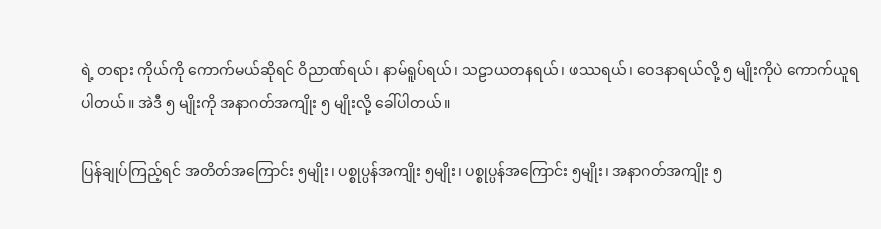ရဲ့ တရား ကိုယ်ကို ကောက်မယ်ဆိုရင် ဝိညာဏ်ရယ်၊ နာမ်ရူပ်ရယ်၊ သဠာယတနရယ်၊ ဖဿရယ်၊ ဝေဒနာရယ်လို့ ၅ မျိုးကိုပဲ ကောက်ယူရပါတယ်။ အဲဒီ ၅ မျိုးကို အနာဂတ်အကျိုး ၅ မျိုးလို့ ခေါ်ပါတယ်။

ပြန်ချုပ်ကြည့်ရင် အတိတ်အကြောင်း ၅မျိုး၊ ပစ္စုပ္ပန်အကျိုး ၅မျိုး၊ ပစ္စုပ္ပန်အကြောင်း ၅မျိုး၊ အနာဂတ်အကျိုး ၅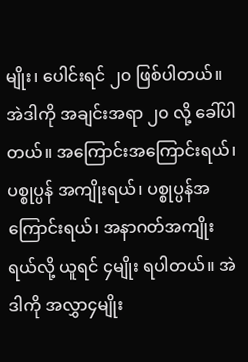မျိုး၊ ပေါင်းရင် ၂၀ ဖြစ်ပါတယ်။ အဲဒါကို အချင်းအရာ ၂၀ လို့ ခေါ်ပါတယ်။ အကြောင်းအကြောင်းရယ်၊ ပစ္စုပ္ပန် အကျိုးရယ်၊ ပစ္စုပ္ပန်အကြောင်းရယ်၊ အနာဂတ်အကျိုးရယ်လို့ ယူရင် ၄မျိုး ရပါတယ်။ အဲဒါကို အလွှာ၄မျိုး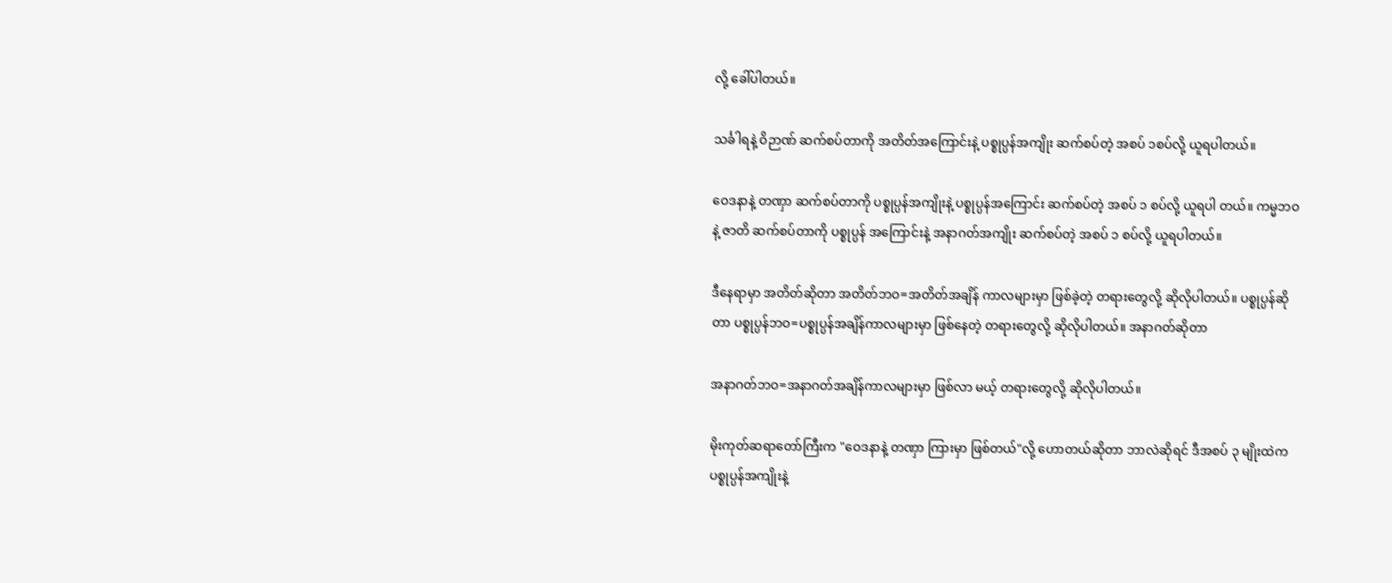လို့ ခေါ်ပါတယ်။

သင်္ခါရနဲ့ ဝိဉာဏ် ဆက်စပ်တာကို အတိတ်အကြောင်းနဲ့ ပစ္စုပ္ပန်အကျိုး ဆက်စပ်တဲ့ အစပ် ၁စပ်လို့ ယူရပါတယ်။

ဝေဒနာနဲ့ တဏှာ ဆက်စပ်တာကို ပစ္စုပ္ပန်အကျိုးနဲ့ ပစ္စုပ္ပန်အကြောင်း ဆက်စပ်တဲ့ အစပ် ၁ စပ်လို့ ယူရပါ တယ်။ ကမ္မဘဝနဲ့ ဇာတိ ဆက်စပ်တာကို ပစ္စုပ္ပန် အကြောင်းနဲ့ အနာဂတ်အကျိုး ဆက်စပ်တဲ့ အစပ် ၁ စပ်လို့ ယူရပါတယ်။

ဒီနေရာမှာ အတိတ်ဆိုတာ အတိတ်ဘဝ=အတိတ်အချိန် ကာလများမှာ ဖြစ်ခဲ့တဲ့ တရားတွေလို့ ဆိုလိုပါတယ်။ ပစ္စုပ္ပန်ဆိုတာ ပစ္စုပ္ပန်ဘဝ=ပစ္စုပ္ပန်အချိန်ကာလများမှာ ဖြစ်နေတဲ့ တရားတွေလို့ ဆိုလိုပါတယ်။ အနာဂတ်ဆိုတာ

အနာဂတ်ဘဝ=အနာဂတ်အချိန်ကာလများမှာ ဖြစ်လာ မယ့် တရားတွေလို့ ဆိုလိုပါတယ်။

မိုးကုတ်ဆရာတော်ကြီးက "ဝေဒနာနဲ့ တဏှာ ကြားမှာ ဖြစ်တယ်"လို့ ဟောတယ်ဆိုတာ ဘာလဲဆိုရင် ဒီအစပ် ၃ မျိုးထဲက ပစ္စုပ္ပန်အကျိုးနဲ့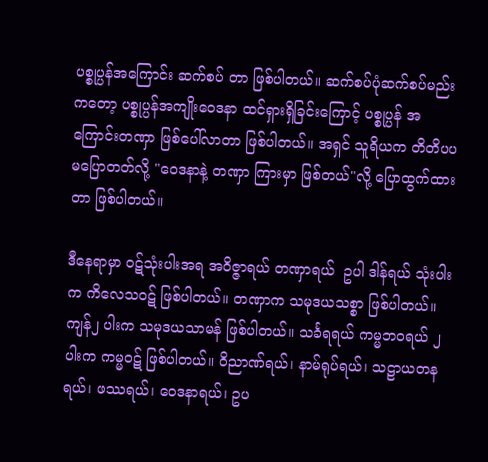ပစ္စုပ္ပန်အကြောင်း ဆက်စပ် တာ ဖြစ်ပါတယ်။ ဆက်စပ်ပုံဆက်စပ်မည်းကတော့ ပစ္စုပ္ပန်အကျိုးဝေဒနာ ထင်ရှားရှိခြင်းကြောင့် ပစ္စုပ္ပန် အကြောင်းတဏှာ ဖြစ်ပေါ်လာတာ ဖြစ်ပါတယ်။ အရှင် သူရိယက တိတိပပ မပြောတတ်လို့ "ဝေဒနာနဲ့ တဏှာ ကြားမှာ ဖြစ်တယ်"လို့ ပြောထွက်ထားတာ ဖြစ်ပါတယ်။

ဒီနေရာမှာ ဝဋ်သုံးပါးအရ အဝိဇ္ဇာရယ် တဏှာရယ်  ဥပါ ဒါန်ရယ် သုံးပါးက ကိလေသဝဋ် ဖြစ်ပါတယ်။ တဏှာက သမုဒယသစ္စာ ဖြစ်ပါတယ်။ ကျန်၂ ပါးက သမုဒယသာမန် ဖြစ်ပါတယ်။ သင်္ခရရယ် ကမ္မဘဝရယ် ၂ ပါးက ကမ္မဝဋ် ဖြစ်ပါတယ်။ ဝိညာဏ်ရယ်၊ နာမ်ရုပ်ရယ်၊ သဠာယတနရယ်၊ ဖဿရယ်၊ ဝေဒနာရယ်၊ ဥပ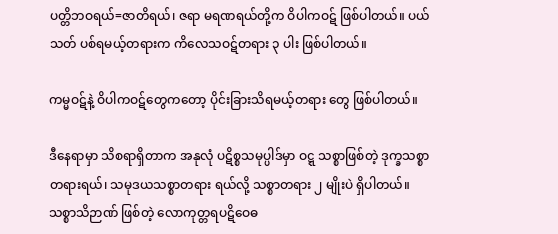ပတ္တိဘဝရယ်=ဇာတိရယ်၊ ဇရာ မရဏရယ်တို့က ဝိပါကဝဋ် ဖြစ်ပါတယ်။ ပယ်သတ် ပစ်ရမယ့်တရားက ကိလေသဝဋ်တရား ၃ ပါး ဖြစ်ပါတယ်။

ကမ္မဝဋ်နဲ့ ဝိပါကဝဋ်တွေကတော့ ပိုင်းခြားသိရမယ့်တရား တွေ ဖြစ်ပါတယ်။

ဒီနေရာမှာ သိစရာရှိတာက အနုလုံ ပဋိစ္စသမုပ္ပါဒ်မှာ ဝဋ္ဋ သစ္စာဖြစ်တဲ့ ဒုက္ခသစ္စာတရားရယ်၊ သမုဒယသစ္စာတရား ရယ်လို့ သစ္စာတရား ၂ မျိုးပဲ ရှိပါတယ်။ သစ္စာသိဉာဏ် ဖြစ်တဲ့ လောကုတ္တရပဋိဝေဓ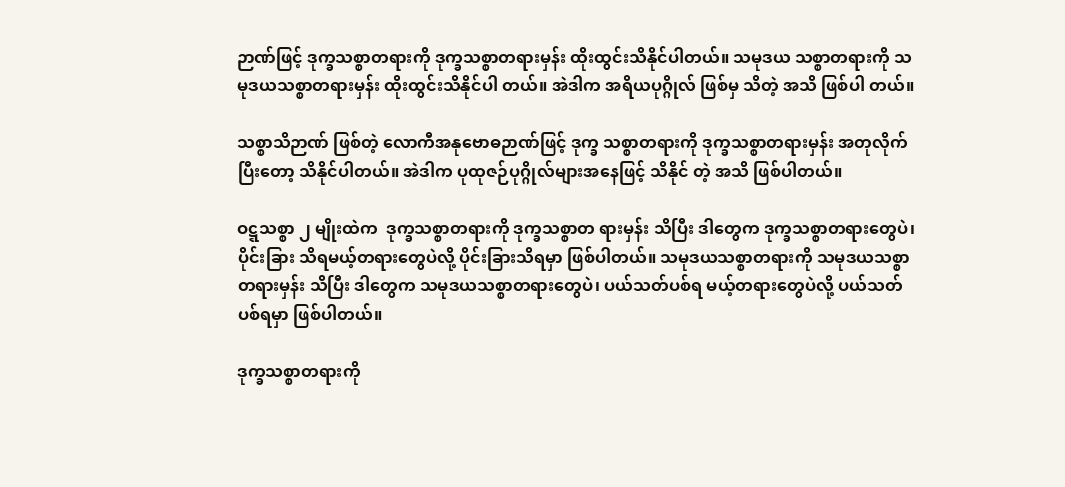ဉာဏ်ဖြင့် ဒုက္ခသစ္စာတရားကို ဒုက္ခသစ္စာတရားမှန်း ထိုးထွင်းသိနိုင်ပါတယ်။ သမုဒယ သစ္စာတရားကို သမုဒယသစ္စာတရားမှန်း ထိုးထွင်းသိနိုင်ပါ တယ်။ အဲဒါက အရိယပုဂ္ဂိုလ် ဖြစ်မှ သိတဲ့ အသိ ဖြစ်ပါ တယ်။

သစ္စာသိဉာဏ် ဖြစ်တဲ့ လောကီအနုဗောဓဉာဏ်ဖြင့် ဒုက္ခ သစ္စာတရားကို ဒုက္ခသစ္စာတရားမှန်း အတုလိုက်ပြီးတော့ သိနိုင်ပါတယ်။ အဲဒါက ပုထုဇဉ်ပုဂ္ဂိုလ်များအနေဖြင့် သိနိုင် တဲ့ အသိ ဖြစ်ပါတယ်။

ဝဋ္ဋသစ္စာ ၂ မျိုးထဲက  ဒုက္ခသစ္စာတရားကို ဒုက္ခသစ္စာတ ရားမှန်း သိပြီး ဒါတွေက ဒုက္ခသစ္စာတရားတွေပဲ၊ ပိုင်းခြား သိရမယ့်တရားတွေပဲလို့ ပိုင်းခြားသိရမှာ ဖြစ်ပါတယ်။ သမုဒယသစ္စာတရားကို သမုဒယသစ္စာတရားမှန်း သိပြီး ဒါတွေက သမုဒယသစ္စာတရားတွေပဲ၊ ပယ်သတ်ပစ်ရ မယ့်တရားတွေပဲလို့ ပယ်သတ်ပစ်ရမှာ ဖြစ်ပါတယ်။

ဒုက္ခသစ္စာတရားကို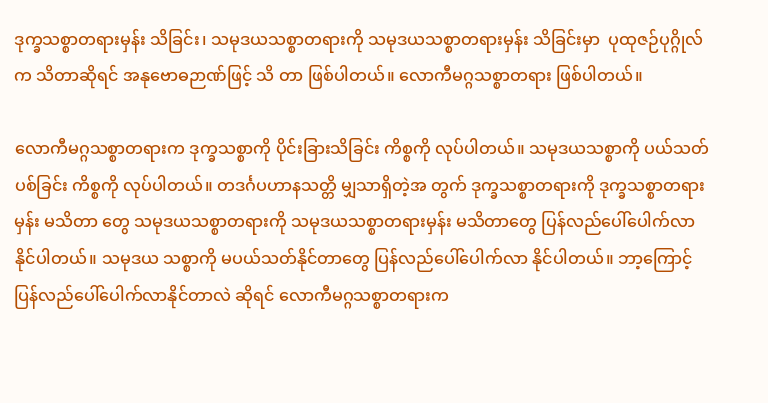ဒုက္ခသစ္စာတရားမှန်း သိခြင်း၊ သမုဒယသစ္စာတရားကို သမုဒယသစ္စာတရားမှန်း သိခြင်းမှာ  ပုထုဇဉ်ပုဂ္ဂိုလ်က သိတာဆိုရင် အနုဗောဓဉာဏ်ဖြင့် သိ တာ ဖြစ်ပါတယ်။ လောကီမဂ္ဂသစ္စာတရား ဖြစ်ပါတယ်။

လောကီမဂ္ဂသစ္စာတရားက ဒုက္ခသစ္စာကို ပိုင်းခြားသိခြင်း ကိစ္စကို လုပ်ပါတယ်။ သမုဒယသစ္စာကို ပယ်သတ်ပစ်ခြင်း ကိစ္စကို လုပ်ပါတယ်။ တဒင်္ဂပဟာနသတ္တိ မျှသာရှိတဲ့အ တွက် ဒုက္ခသစ္စာတရားကို ဒုက္ခသစ္စာတရားမှန်း မသိတာ တွေ သမုဒယသစ္စာတရားကို သမုဒယသစ္စာတရားမှန်း မသိတာတွေ ပြန်လည်ပေါ်ပေါက်လာနိုင်ပါတယ်။ သမုဒယ သစ္စာကို မပယ်သတ်နိုင်တာတွေ ပြန်လည်ပေါ်ပေါက်လာ နိုင်ပါတယ်။ ဘာ့ကြောင့် ပြန်လည်ပေါ်ပေါက်လာနိုင်တာလဲ ဆိုရင် လောကီမဂ္ဂသစ္စာတရားက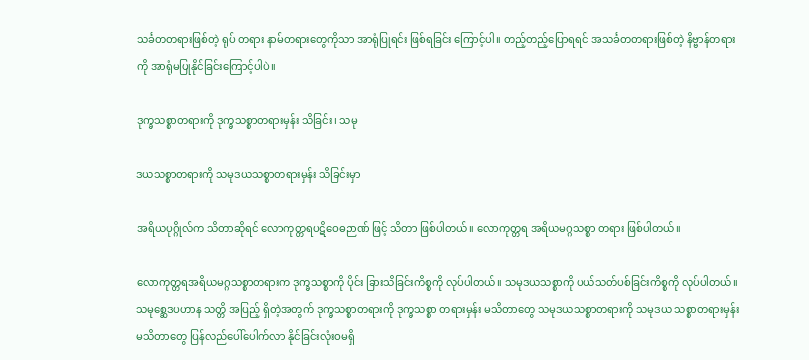သင်္ခတတရားဖြစ်တဲ့ ရုပ် တရား နာမ်တရားတွေကိုသာ အာရုံပြုရင်း ဖြစ်ရခြင်း ကြောင့်ပါ။ တည့်တည့်ပြောရရင် အသင်္ခတတရားဖြစ်တဲ့ နိဗ္ဗာန်တရားကို အာရုံမပြုနိုင်ခြင်းကြောင့်ပါပဲ။

ဒုက္ခသစ္စာတရားကို ဒုက္ခသစ္စာတရားမှန်း သိခြင်း၊ သမု

ဒယသစ္စာတရားကို သမုဒယသစ္စာတရားမှန်း သိခြင်းမှာ

အရိယပုဂ္ဂိုလ်က သိတာဆိုရင် လောကုတ္တရပဋိဝေဓဉာဏ် ဖြင့် သိတာ ဖြစ်ပါတယ်။ လောကုတ္တရ အရိယမဂ္ဂသစ္စာ တရား ဖြစ်ပါတယ်။

လောကုတ္တရအရိယမဂ္ဂသစ္စာတရားက ဒုက္ခသစ္စာကို ပိုင်း ခြားသိခြင်းကိစ္စကို လုပ်ပါတယ်။ သမုဒယသစ္စာကို ပယ်သတ်ပစ်ခြင်းကိစ္စကို လုပ်ပါတယ်။ သမုစ္ဆေဒပဟာန သတ္တိ အပြည့် ရှိတဲ့အတွက် ဒုက္ခသစ္စာတရားကို ဒုက္ခသစ္စာ တရားမှန်း မသိတာတွေ သမုဒယသစ္စာတရားကို သမုဒယ သစ္စာတရားမှန်း မသိတာတွေ ပြန်လည်ပေါ်ပေါက်လာ နိုင်ခြင်းလုံးဝမရှိ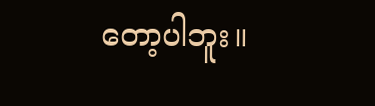တော့ပါဘူး။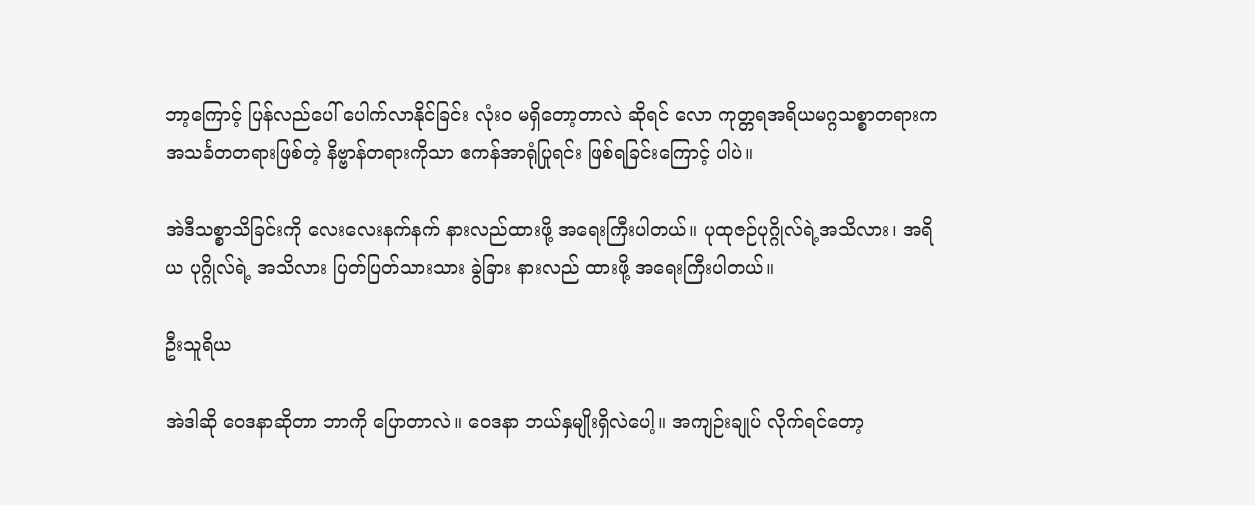ဘာ့ကြောင့် ပြန်လည်ပေါ် ပေါက်လာနိုင်ခြင်း လုံးဝ မရှိတော့တာလဲ ဆိုရင် လော ကုတ္တရအရိယမဂ္ဂသစ္စာတရားက အသင်္ခတတရားဖြစ်တဲ့ နိဗ္ဗာန်တရားကိုသာ ဧကန်အာရုံပြုရင်း ဖြစ်ရခြင်းကြောင့် ပါပဲ။

အဲဒီသစ္စာသိခြင်းကို လေးလေးနက်နက် နားလည်ထားဖို့ အရေးကြီးပါတယ်။ ပုထုဇဉ်ပုဂ္ဂိုလ်ရဲ့အသိလား၊ အရိယ ပုဂ္ဂိုလ်ရဲ့ အသိလား ပြတ်ပြတ်သားသား ခွဲခြား နားလည် ထားဖို့ အရေးကြီးပါတယ်။

ဦးသူရိယ

အဲဒါဆို ဝေဒနာဆိုတာ ဘာကို ပြောတာလဲ။ ဝေဒနာ ဘယ်နှမျိုးရှိလဲပေါ့။ အကျဉ်းချုပ် လိုက်ရင်တော့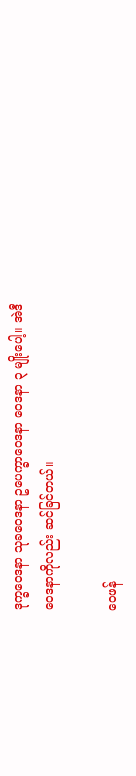ဒုက္ခဝေဒနာ သုခဝေဒနာ ဥပေက္ခာဝေဒနာ ဝေဒနာ ၃ မျိုးပေါ့။ အဲဒီဝေဒနာကိုလည်း ဆင်ခြင်တယ်။

ဝေဖန်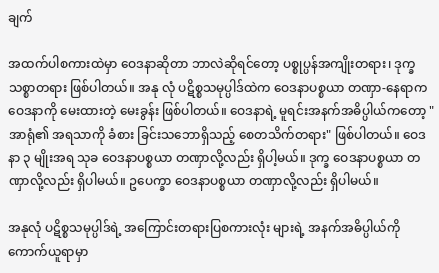ချက်

အထက်ပါစကားထဲမှာ ဝေဒနာဆိုတာ ဘာလဲဆိုရင်တော့ ပစ္စုပ္ပန်အကျိုးတရား၊ ဒုက္ခသစ္စာတရား ဖြစ်ပါတယ်။ အနု လုံ ပဋိစ္စသမုပ္ပါဒ်ထဲက ဝေဒနာပစ္စယာ တဏှာ-နေရာက ဝေဒနာကို မေးထားတဲ့ မေးခွန်း ဖြစ်ပါတယ်။ ဝေဒနာရဲ့ မူရင်းအနက်အဓိပ္ပါယ်ကတော့ "အာရုံ၏ အရသာကို ခံစား ခြင်းသဘောရှိသည့် စေတသိက်တရား" ဖြစ်ပါတယ်။ ဝေဒနာ ၃ မျိုးအရ သုခ ဝေဒနာပစ္စယာ တဏှာလို့လည်း ရှိပါ့မယ်။ ဒုက္ခ ဝေဒနာပစ္စယာ တဏှာလို့လည်း ရှိပါမယ်။ ဥပေက္ခာ ဝေဒနာပစ္စယာ တဏှာလို့လည်း ရှိပါမယ်။

အနုလုံ ပဋိစ္စသမုပ္ပါဒ်ရဲ့ အကြောင်းတရားပြစကားလုံး များရဲ့ အနက်အဓိပ္ပါယ်ကို ကောက်ယူရာမှာ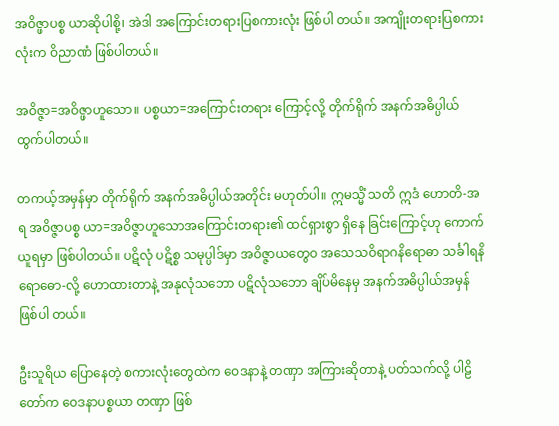အဝိဇ္ဖာပစ္စ ယာဆိုပါစို့၊ အဲဒါ အကြောင်းတရားပြစကားလုံး ဖြစ်ပါ တယ်။ အကျိုးတရားပြစကားလုံးက ဝိညာဏံ ဖြစ်ပါတယ်။

အဝိဇ္ဇာ=အဝိဇ္ဖာဟူသော။ ပစ္စယာ=အကြောင်းတရား ကြောင့်လို့ တိုက်ရိုက် အနက်အဓိပ္ပါယ် ထွက်ပါတယ်။

တကယ့်အမှန်မှာ တိုက်ရိုက် အနက်အဓိပ္ပါယ်အတိုင်း မဟုတ်ပါ။ ဣမသ္မိံ သတိ ဣဒံ ဟောတိ-အရ အဝိဇ္ဇာပစ္စ ယာ=အဝိဇ္ဇာဟူသောအကြောင်းတရား၏ ထင်ရှားစွာ ရှိနေ ခြင်းကြောင့်ဟု ကောက်ယူရမှာ ဖြစ်ပါတယ်။ ပဋိလုံ ပဋိစ္စ သမုပ္ပါဒ်မှာ အဝိဇ္ဇာယတွေဝ အသေသဝိရာဂနိရောဓာ သင်္ခါရနိရောဓော-လို့ ဟောထားတာနဲ့ အနုလုံသဘော ပဋိလုံသဘော ချိပ်မိနေမှ အနက်အဓိပ္ပါယ်အမှန် ဖြစ်ပါ တယ်။

ဦးသူရိယ ပြောနေတဲ့ စကားလုံးတွေထဲက ဝေဒနာနဲ့ တဏှာ အကြားဆိုတာနဲ့ ပတ်သက်လို့ ပါဠိတော်က ဝေဒနာပစ္စယာ တဏှာ ဖြစ်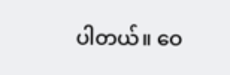ပါတယ်။ ဝေ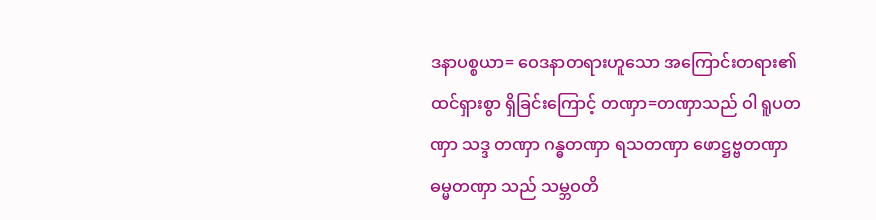ဒနာပစ္စယာ= ဝေဒနာတရားဟူသော အကြောင်းတရား၏ ထင်ရှားစွာ ရှိခြင်းကြောင့် တဏှာ=တဏှာသည် ဝါ ရူပတဏှာ သဒ္ဒ တဏှာ ဂန္ဓတဏှာ ရသတဏှာ ဖောဋ္ဌဗ္ဗတဏှာ ဓမ္မတဏှာ သည် သမ္ဘဝတိ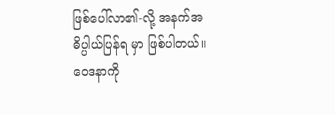ဖြစ်ပေါ်လာ၏-လို့ အနက်အဓိပ္ပါယ်ပြန်ရ မှာ ဖြစ်ပါတယ်။ ဝေဒနာကို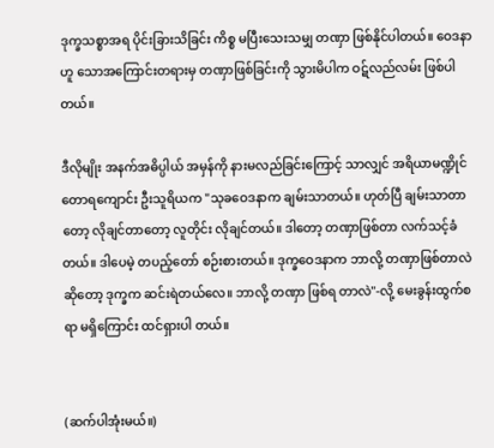ဒုက္ခသစ္စာအရ ပိုင်းခြားသိခြင်း ကိစ္စ မပြီးသေးသမျှ တဏှာ ဖြစ်နိုင်ပါတယ်။ ဝေဒနာဟူ သောအကြောင်းတရားမှ တဏှာဖြစ်ခြင်းကို သွားမိပါက ဝဋ်လည်လမ်း ဖြစ်ပါတယ်။

ဒီလိုမျိုး အနက်အဓိပ္ပါယ် အမှန်ကို နားမလည်ခြင်းကြောင့် သာလျှင် အရိယာမဏ္ဍိုင် တောရကျောင်း ဦးသူရိယက "သုခဝေဒနာက ချမ်းသာတယ်။ ဟုတ်ပြီ ချမ်းသာတာ တော့ လိုချင်တာတော့ လူတိုင်း လိုချင်တယ်။ ဒါတော့ တဏှာဖြစ်တာ လက်သင့်ခံတယ်။ ဒါပေမဲ့ တပည့်တော် စဉ်းစားတယ်။ ဒုက္ခဝေဒနာက ဘာလို့ တဏှာဖြစ်တာလဲ ဆိုတော့ ဒုက္ခက ဆင်းရဲတယ်လေ။ ဘာလို့ တဏှာ ဖြစ်ရ တာလဲ"-လို့ မေးခွန်းထွက်စရာ မရှိကြောင်း ထင်ရှားပါ တယ်။


(ဆက်ပါအုံးမယ်။)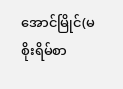အောင်မြိုင်(မစိုးရိမ်စာ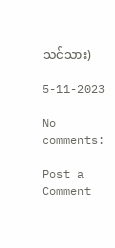သင်သား)

5-11-2023

No comments:

Post a Comment